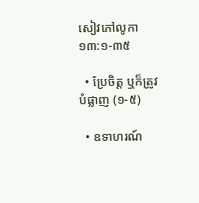សៀវភៅលូកា ១៣:១-៣៥

  • ប្រែចិត្ត ឬក៏ត្រូវបំផ្លាញ (១-៥)

  • ឧទាហរណ៍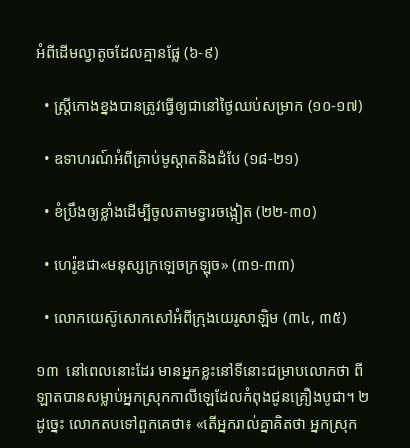អំពីដើមល្វាតូចដែលគ្មានផ្លែ (៦-៩)

  • ស្ត្រីកោងខ្នងបានត្រូវធ្វើឲ្យជានៅថ្ងៃឈប់សម្រាក (១០-១៧)

  • ឧទាហរណ៍អំពីគ្រាប់មូស្ដាតនិងដំបែ (១៨-២១)

  • ខំប្រឹងឲ្យខ្លាំងដើម្បីចូលតាមទ្វារចង្អៀត (២២-៣០)

  • ហេរ៉ូឌជា«មនុស្សក្រឡេចក្រឡុច» (៣១-៣៣)

  • លោកយេស៊ូសោកសៅអំពីក្រុងយេរូសាឡិម (៣៤, ៣៥)

១៣  នៅពេលនោះដែរ មានអ្នកខ្លះនៅទីនោះជម្រាបលោកថា ពីឡាតបានសម្លាប់អ្នកស្រុកកាលីឡេដែលកំពុងជូនគ្រឿងបូជា។ ២  ដូច្នេះ លោកតបទៅពួកគេថា៖ «តើអ្នករាល់គ្នាគិតថា អ្នកស្រុក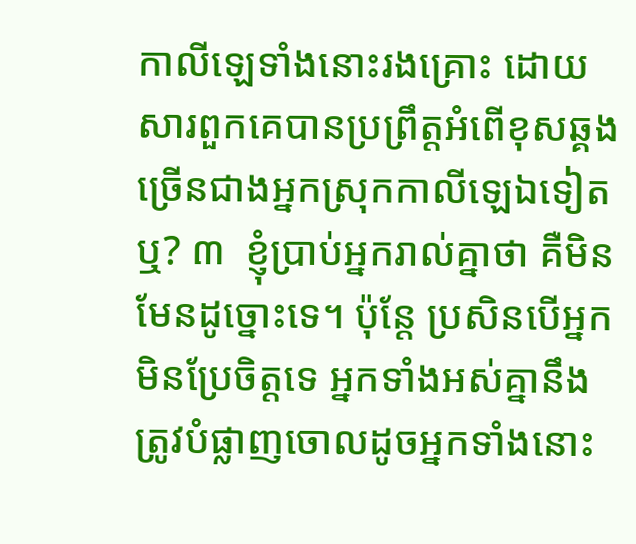កាលីឡេទាំងនោះរងគ្រោះ ដោយសារពួកគេបានប្រព្រឹត្តអំពើខុសឆ្គងច្រើនជាងអ្នកស្រុកកាលីឡេឯទៀតឬ? ៣  ខ្ញុំប្រាប់អ្នករាល់គ្នាថា គឺមិនមែនដូច្នោះទេ។ ប៉ុន្តែ ប្រសិនបើអ្នកមិនប្រែចិត្តទេ អ្នកទាំងអស់គ្នានឹងត្រូវបំផ្លាញចោលដូចអ្នកទាំងនោះ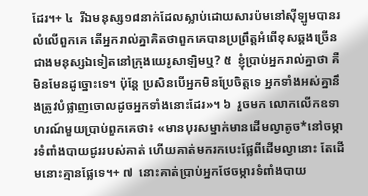ដែរ។+ ៤  រីឯមនុស្ស១៨នាក់ដែលស្លាប់ដោយសារប៉មនៅស៊ីឡូមបានរលំលើពួកគេ តើអ្នករាល់គ្នាគិតថាពួកគេបានប្រព្រឹត្តអំពើខុសឆ្គងច្រើនជាងមនុស្សឯទៀតនៅក្រុងយេរូសាឡិមឬ? ៥  ខ្ញុំប្រាប់អ្នករាល់គ្នាថា គឺមិនមែនដូច្នោះទេ។ ប៉ុន្តែ ប្រសិនបើអ្នកមិនប្រែចិត្តទេ អ្នកទាំងអស់គ្នានឹងត្រូវបំផ្លាញចោលដូចអ្នកទាំងនោះដែរ»។ ៦  រួចមក លោកលើកឧទាហរណ៍មួយប្រាប់ពួកគេថា៖ «មានបុរសម្នាក់មានដើមល្វាតូច*នៅចម្ការទំពាំងបាយជូររបស់គាត់ ហើយគាត់មករកបេះផ្លែពីដើមល្វានោះ តែដើមនោះគ្មានផ្លែទេ។+ ៧  នោះគាត់ប្រាប់អ្នកថែចម្ការទំពាំងបាយ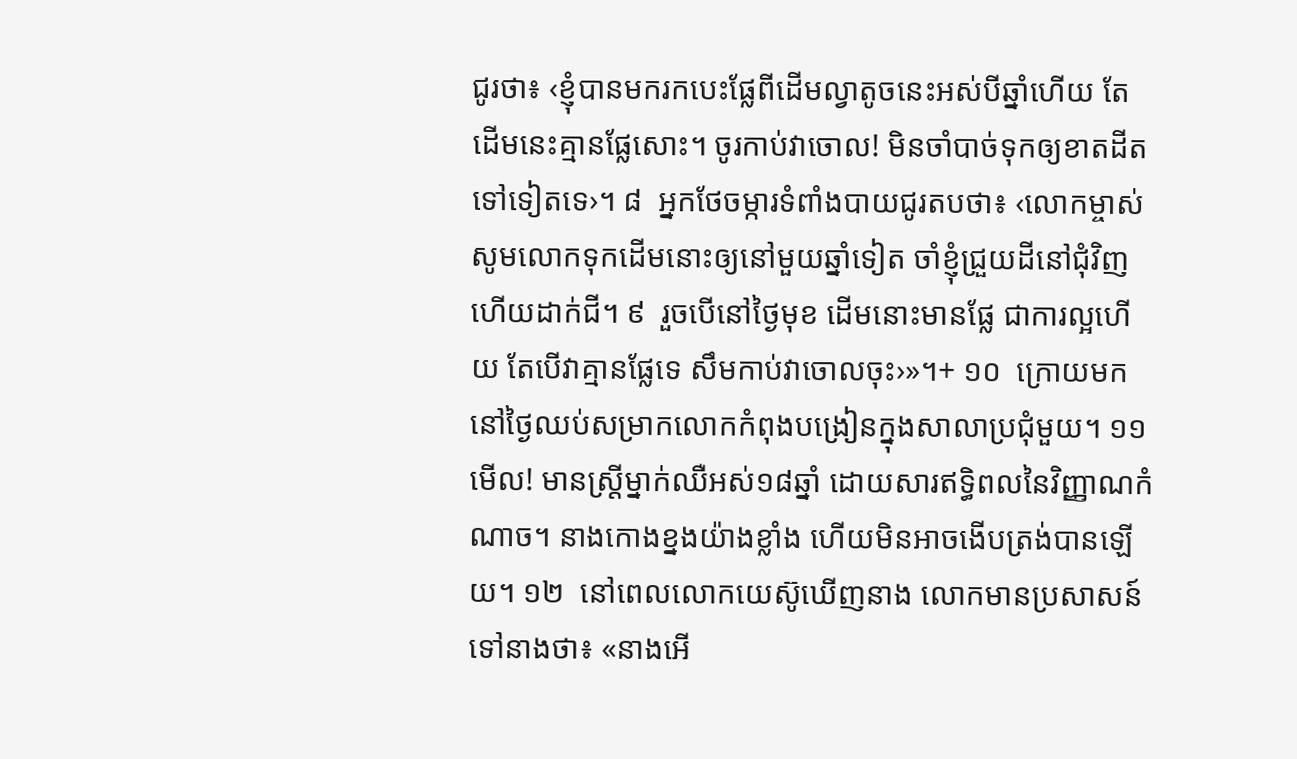ជូរថា៖ ‹ខ្ញុំបានមករកបេះផ្លែពីដើមល្វាតូចនេះអស់បីឆ្នាំហើយ តែដើមនេះគ្មានផ្លែសោះ។ ចូរកាប់វាចោល! មិនចាំបាច់ទុកឲ្យខាតដីតទៅទៀតទេ›។ ៨  អ្នកថែចម្ការទំពាំងបាយជូរតបថា៖ ‹លោកម្ចាស់ សូមលោកទុកដើមនោះឲ្យនៅមួយឆ្នាំទៀត ចាំខ្ញុំជ្រួយដីនៅជុំវិញ ហើយដាក់ជី។ ៩  រួចបើនៅថ្ងៃមុខ ដើមនោះមានផ្លែ ជាការល្អហើយ តែបើវាគ្មានផ្លែទេ សឹមកាប់វាចោលចុះ›»។+ ១០  ក្រោយមក នៅថ្ងៃឈប់សម្រាកលោកកំពុងបង្រៀនក្នុងសាលាប្រជុំមួយ។ ១១  មើល! មានស្ត្រីម្នាក់ឈឺអស់១៨ឆ្នាំ ដោយសារឥទ្ធិពលនៃវិញ្ញាណកំណាច។ នាងកោងខ្នងយ៉ាងខ្លាំង ហើយមិនអាចងើបត្រង់បានឡើយ។ ១២  នៅពេលលោកយេស៊ូឃើញនាង លោកមានប្រសាសន៍ទៅនាងថា៖ «នាងអើ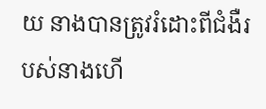យ នាងបានត្រូវរំដោះពីជំងឺរបស់នាងហើ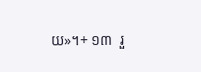យ»។+ ១៣  រួ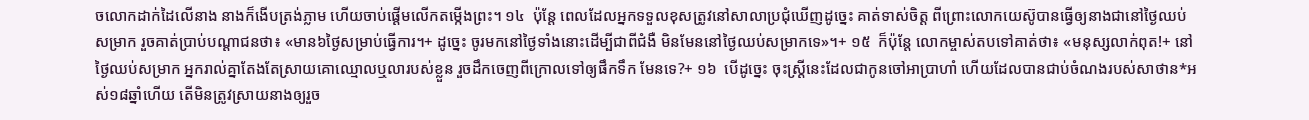ចលោកដាក់ដៃលើនាង នាងក៏ងើបត្រង់ភ្លាម ហើយចាប់ផ្ដើមលើកតម្កើងព្រះ។ ១៤  ប៉ុន្តែ ពេលដែលអ្នកទទួលខុសត្រូវនៅសាលាប្រជុំឃើញដូច្នេះ គាត់ទាស់ចិត្ត ពីព្រោះលោកយេស៊ូបានធ្វើឲ្យនាងជានៅថ្ងៃឈប់សម្រាក រួចគាត់ប្រាប់បណ្ដាជនថា៖ «មាន៦ថ្ងៃសម្រាប់ធ្វើការ។+ ដូច្នេះ ចូរមកនៅថ្ងៃទាំងនោះដើម្បីជាពីជំងឺ មិនមែននៅថ្ងៃឈប់សម្រាកទេ»។+ ១៥  ក៏ប៉ុន្តែ លោកម្ចាស់តបទៅគាត់ថា៖ «មនុស្សលាក់ពុត!+ នៅថ្ងៃឈប់សម្រាក អ្នករាល់គ្នាតែងតែស្រាយគោឈ្មោលឬលារបស់ខ្លួន រួចដឹកចេញពីក្រោលទៅឲ្យផឹកទឹក មែនទេ?+ ១៦  បើដូច្នេះ ចុះស្ត្រីនេះដែលជាកូនចៅអាប្រាហាំ ហើយដែលបានជាប់ចំណងរបស់សាថាន*អស់១៨ឆ្នាំហើយ តើមិនត្រូវស្រាយនាងឲ្យរួច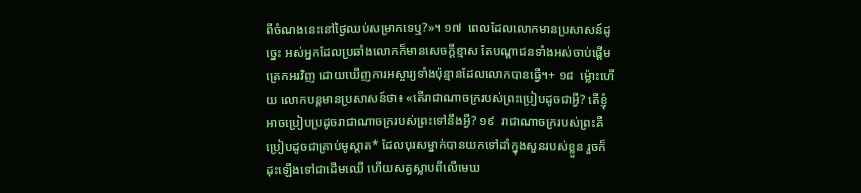ពីចំណងនេះនៅថ្ងៃឈប់សម្រាកទេឬ?»។ ១៧  ពេលដែលលោកមានប្រសាសន៍ដូច្នេះ អស់អ្នកដែលប្រឆាំងលោកក៏មានសេចក្ដីខ្មាស តែបណ្ដាជនទាំងអស់ចាប់ផ្ដើមត្រេកអរវិញ ដោយឃើញការអស្ចារ្យទាំងប៉ុន្មានដែលលោកបានធ្វើ។+ ១៨  ម្ល៉ោះហើយ លោកបន្តមានប្រសាសន៍ថា៖ «តើរាជាណាចក្ររបស់ព្រះប្រៀបដូចជាអ្វី? តើខ្ញុំអាចប្រៀបប្រដូចរាជាណាចក្ររបស់ព្រះទៅនឹងអ្វី? ១៩  រាជាណាចក្ររបស់ព្រះគឺប្រៀបដូចជាគ្រាប់មូស្ដាត* ដែលបុរសម្នាក់បានយកទៅដាំក្នុងសួនរបស់ខ្លួន រួចក៏ដុះឡើងទៅជាដើមឈើ ហើយសត្វស្លាបពីលើមេឃ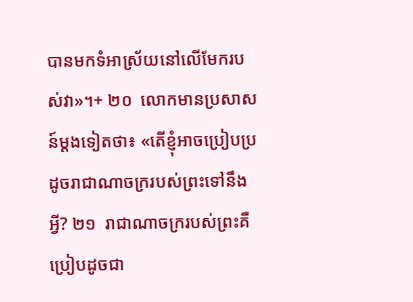បានមកទំអាស្រ័យនៅលើមែករបស់វា»។+ ២០  លោកមានប្រសាសន៍ម្ដងទៀតថា៖ «តើខ្ញុំអាចប្រៀបប្រដូចរាជាណាចក្ររបស់ព្រះទៅនឹងអ្វី? ២១  រាជាណាចក្ររបស់ព្រះគឺប្រៀបដូចជា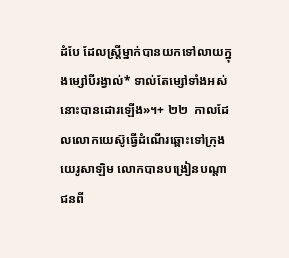ដំបែ ដែលស្ត្រីម្នាក់បានយកទៅលាយក្នុងម្សៅបីរង្វាល់* ទាល់តែម្សៅទាំងអស់នោះបានដោរឡើង»។+ ២២  កាលដែលលោកយេស៊ូធ្វើដំណើរឆ្ពោះទៅក្រុងយេរូសាឡិម លោកបានបង្រៀនបណ្ដាជនពី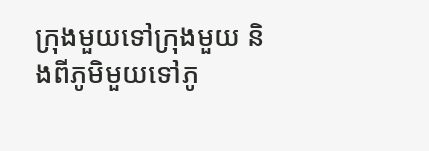ក្រុងមួយទៅក្រុងមួយ និងពីភូមិមួយទៅភូ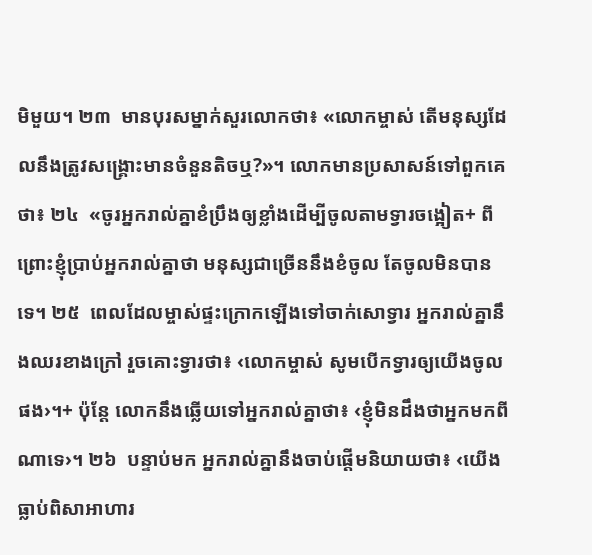មិមួយ។ ២៣  មានបុរសម្នាក់សួរលោកថា៖ «លោកម្ចាស់ តើមនុស្សដែលនឹងត្រូវសង្គ្រោះមានចំនួនតិចឬ?»។ លោកមានប្រសាសន៍ទៅពួកគេថា៖ ២៤  «ចូរអ្នករាល់គ្នាខំប្រឹងឲ្យខ្លាំងដើម្បីចូលតាមទ្វារចង្អៀត+ ពីព្រោះខ្ញុំប្រាប់អ្នករាល់គ្នាថា មនុស្សជាច្រើននឹងខំចូល តែចូលមិនបានទេ។ ២៥  ពេលដែលម្ចាស់ផ្ទះក្រោកឡើងទៅចាក់សោទ្វារ អ្នករាល់គ្នានឹងឈរខាងក្រៅ រួចគោះទ្វារថា៖ ‹លោកម្ចាស់ សូមបើកទ្វារឲ្យយើងចូលផង›។+ ប៉ុន្តែ លោកនឹងឆ្លើយទៅអ្នករាល់គ្នាថា៖ ‹ខ្ញុំមិនដឹងថាអ្នកមកពីណាទេ›។ ២៦  បន្ទាប់មក អ្នករាល់គ្នានឹងចាប់ផ្ដើមនិយាយថា៖ ‹យើងធ្លាប់ពិសាអាហារ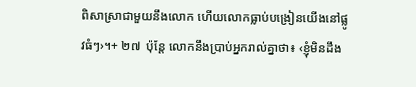ពិសាស្រាជាមួយនឹងលោក ហើយលោកធ្លាប់បង្រៀនយើងនៅផ្លូវធំៗ›។+ ២៧  ប៉ុន្តែ លោកនឹងប្រាប់អ្នករាល់គ្នាថា៖ ‹ខ្ញុំមិនដឹង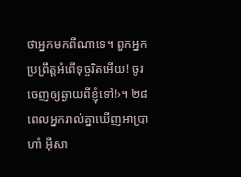ថាអ្នកមកពីណាទេ។ ពួកអ្នកប្រព្រឹត្តអំពើទុច្ចរិតអើយ! ចូរចេញឲ្យឆ្ងាយពីខ្ញុំទៅ!›។ ២៨  ពេលអ្នករាល់គ្នាឃើញអាប្រាហាំ អ៊ីសា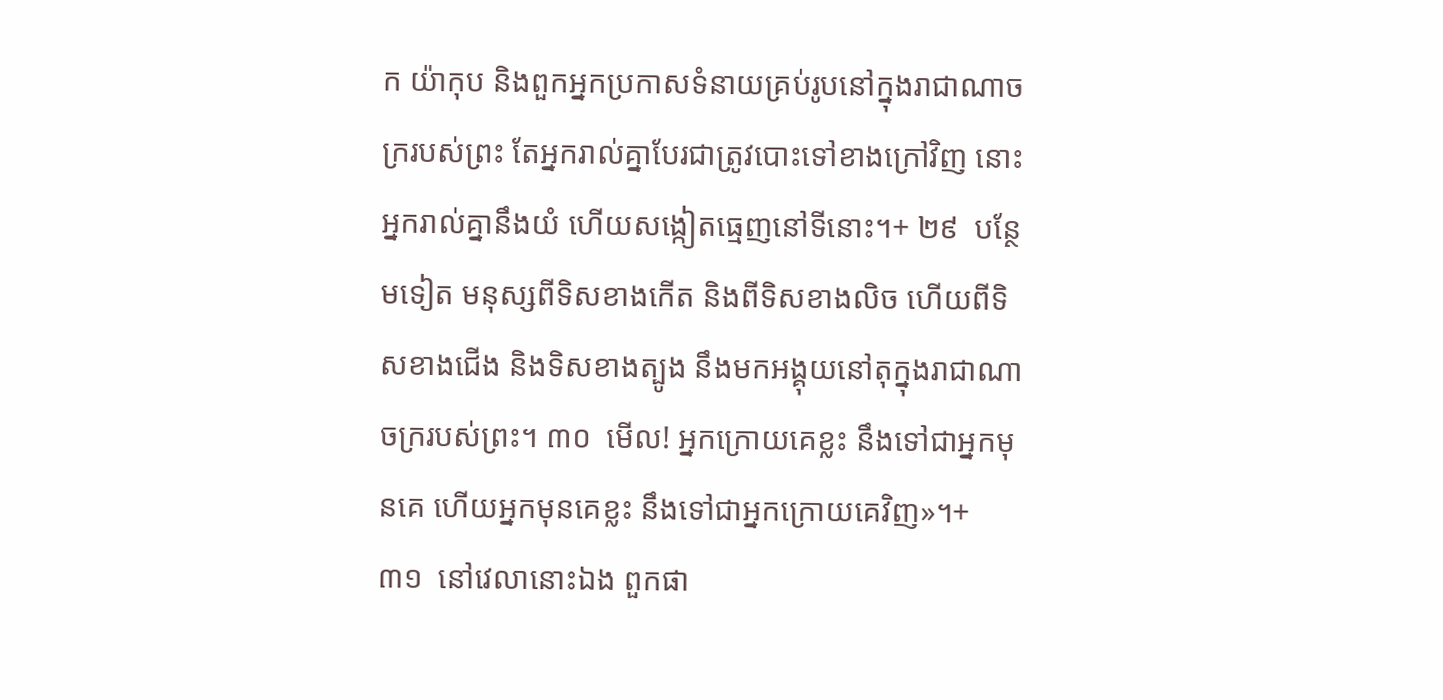ក យ៉ាកុប និងពួកអ្នកប្រកាសទំនាយគ្រប់រូបនៅក្នុងរាជាណាចក្ររបស់ព្រះ តែអ្នករាល់គ្នាបែរជាត្រូវបោះទៅខាងក្រៅវិញ នោះអ្នករាល់គ្នានឹងយំ ហើយសង្កៀតធ្មេញនៅទីនោះ។+ ២៩  បន្ថែមទៀត មនុស្សពីទិសខាងកើត និងពីទិសខាងលិច ហើយពីទិសខាងជើង និងទិសខាងត្បូង នឹងមកអង្គុយនៅតុក្នុងរាជាណាចក្ររបស់ព្រះ។ ៣០  មើល! អ្នកក្រោយគេខ្លះ នឹងទៅជាអ្នកមុនគេ ហើយអ្នកមុនគេខ្លះ នឹងទៅជាអ្នកក្រោយគេវិញ»។+ ៣១  នៅវេលានោះឯង ពួកផា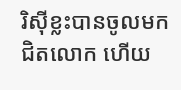រិស៊ីខ្លះបានចូលមកជិតលោក ហើយ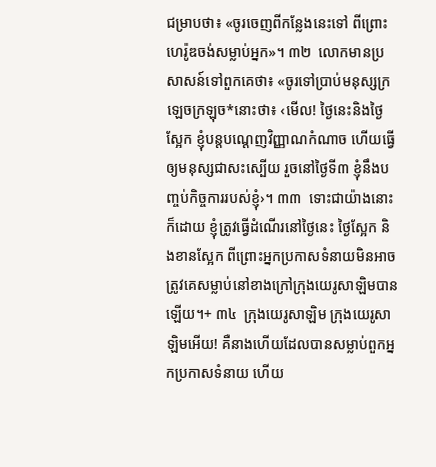ជម្រាបថា៖ «ចូរចេញពីកន្លែងនេះទៅ ពីព្រោះហេរ៉ូឌចង់សម្លាប់អ្នក»។ ៣២  លោកមានប្រសាសន៍ទៅពួកគេថា៖ «ចូរទៅប្រាប់មនុស្សក្រឡេចក្រឡុច*នោះថា៖ ‹មើល! ថ្ងៃនេះនិងថ្ងៃស្អែក ខ្ញុំបន្តបណ្ដេញវិញ្ញាណកំណាច ហើយធ្វើឲ្យមនុស្សជាសះស្បើយ រួចនៅថ្ងៃទី៣ ខ្ញុំនឹងបញ្ចប់កិច្ចការរបស់ខ្ញុំ›។ ៣៣  ទោះជាយ៉ាងនោះក៏ដោយ ខ្ញុំត្រូវធ្វើដំណើរនៅថ្ងៃនេះ ថ្ងៃស្អែក និងខានស្អែក ពីព្រោះអ្នកប្រកាសទំនាយមិនអាចត្រូវគេសម្លាប់នៅខាងក្រៅក្រុងយេរូសាឡិមបានឡើយ។+ ៣៤  ក្រុងយេរូសាឡិម ក្រុងយេរូសាឡិមអើយ! គឺនាងហើយដែលបានសម្លាប់ពួកអ្នកប្រកាសទំនាយ ហើយ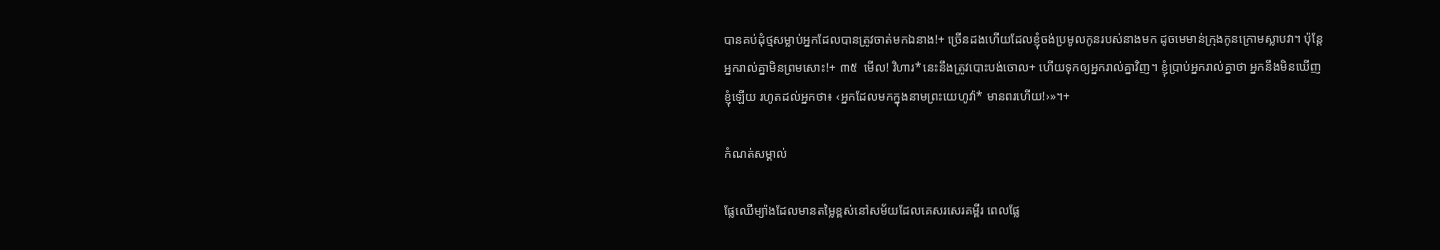បានគប់ដុំថ្មសម្លាប់អ្នកដែលបានត្រូវចាត់មកឯនាង!+ ច្រើនដងហើយដែលខ្ញុំចង់ប្រមូលកូនរបស់នាងមក ដូចមេមាន់ក្រុងកូនក្រោមស្លាបវា។ ប៉ុន្តែ អ្នករាល់គ្នាមិនព្រមសោះ!+ ៣៥  មើល! វិហារ*នេះនឹងត្រូវបោះបង់ចោល+ ហើយទុកឲ្យអ្នករាល់គ្នាវិញ។ ខ្ញុំប្រាប់អ្នករាល់គ្នាថា អ្នកនឹងមិនឃើញខ្ញុំឡើយ រហូតដល់អ្នកថា៖ ‹អ្នកដែលមកក្នុងនាមព្រះយេហូវ៉ា* មានពរហើយ!›»។+

កំណត់សម្គាល់

ផ្លែឈើម្យ៉ាងដែលមានតម្លៃខ្ពស់នៅសម័យដែលគេសរសេរគម្ពីរ ពេលផ្លែ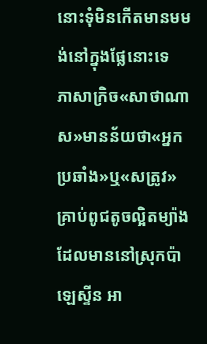នោះទុំមិនកើតមានមមង់នៅក្នុងផ្លែនោះទេ
ភាសាក្រិច«សាថាណាស»មានន័យថា«អ្នកប្រឆាំង»ឬ«សត្រូវ»
គ្រាប់ពូជតូចល្អិតម្យ៉ាងដែលមាននៅស្រុកប៉ាឡេស្ទីន អា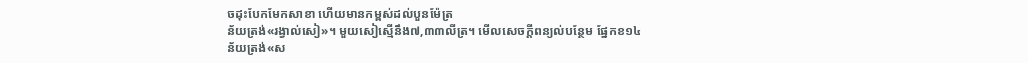ចដុះបែកមែកសាខា ហើយមានកម្ពស់ដល់បួនម៉ែត្រ
ន័យត្រង់«រង្វាល់សៀ»។ មួយសៀស្មើនឹង៧,៣៣លីត្រ។ មើលសេចក្ដីពន្យល់បន្ថែម ផ្នែកខ១៤
ន័យត្រង់«ស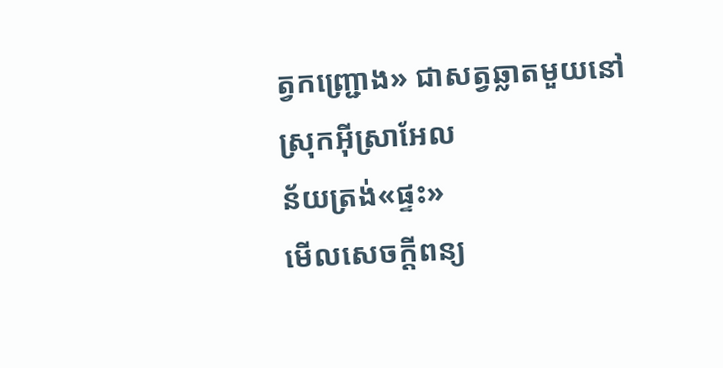ត្វកញ្ជ្រោង» ជាសត្វឆ្លាតមួយនៅស្រុកអ៊ីស្រាអែល
ន័យត្រង់«ផ្ទះ»
មើលសេចក្ដីពន្យ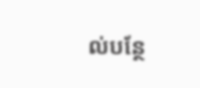ល់បន្ថែ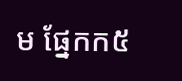ម ផ្នែកក៥